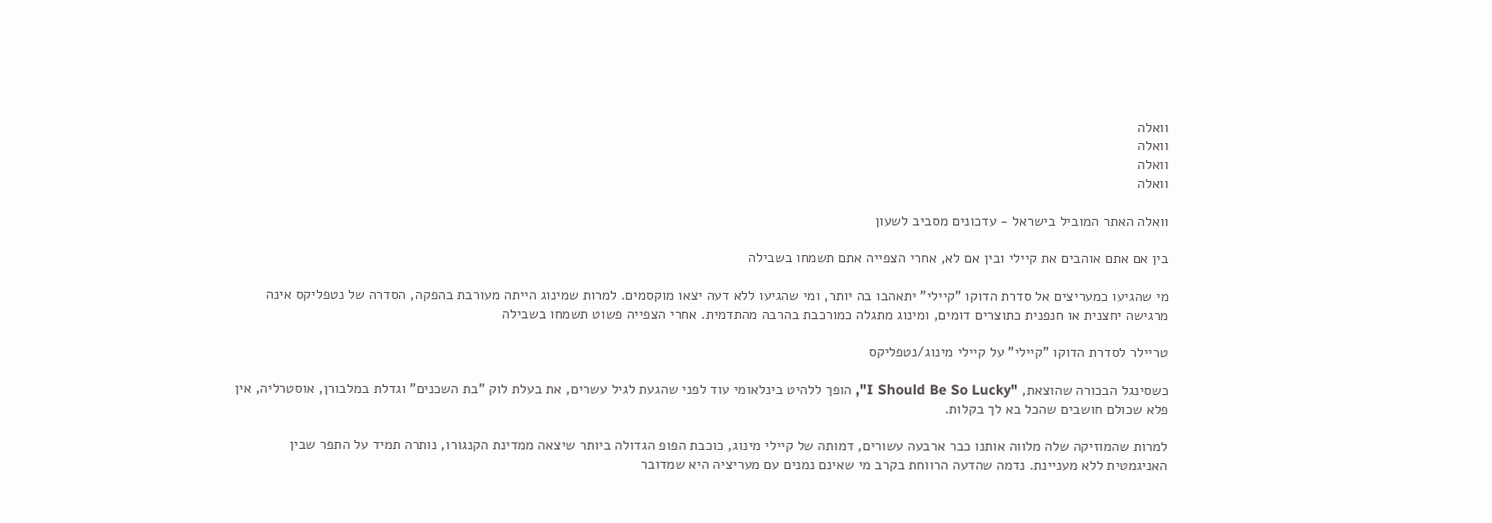וואלה
וואלה
וואלה
וואלה

וואלה האתר המוביל בישראל - עדכונים מסביב לשעון

בין אם אתם אוהבים את קיילי ובין אם לא, אחרי הצפייה אתם תשמחו בשבילה

מי שהגיעו כמעריצים אל סדרת הדוקו "קיילי" יתאהבו בה יותר, ומי שהגיעו ללא דעה יצאו מוקסמים. למרות שמינוג הייתה מעורבת בהפקה, הסדרה של נטפליקס אינה מרגישה יחצנית או חנפנית כתוצרים דומים, ומינוג מתגלה כמורכבת בהרבה מהתדמית. אחרי הצפייה פשוט תשמחו בשבילה

טריילר לסדרת הדוקו "קיילי" על קיילי מינוג/נטפליקס

כשסינגל הבכורה שהוצאת, "I Should Be So Lucky", הופך ללהיט בינלאומי עוד לפני שהגעת לגיל עשרים, את בעלת לוק "בת השכנים" וגדלת במלבורן, אוסטרליה, אין פלא שכולם חושבים שהכל בא לך בקלות.

למרות שהמוזיקה שלה מלווה אותנו כבר ארבעה עשורים, דמותה של קיילי מינוג, כוכבת הפופ הגדולה ביותר שיצאה ממדינת הקנגורו, נותרה תמיד על התפר שבין האניגמטית ללא מעניינת. נדמה שהדעה הרווחת בקרב מי שאינם נמנים עם מעריציה היא שמדובר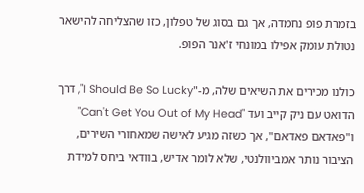בזמרת פופ נחמדה, אך גם בסוג של טפלון, כזו שהצליחה להישאר נטולת עומק אפילו במונחי ז'אנר הפופ.

כולנו מכירים את השיאים שלה, מ-"I Should Be So Lucky", דרך הדואט עם ניק קייב ועד "Can't Get You Out of My Head" ו"פאדאם פאדאם", אך כשזה מגיע לאישה שמאחורי השירים, הציבור נותר אמביוולנטי, שלא לומר אדיש, בוודאי ביחס למידת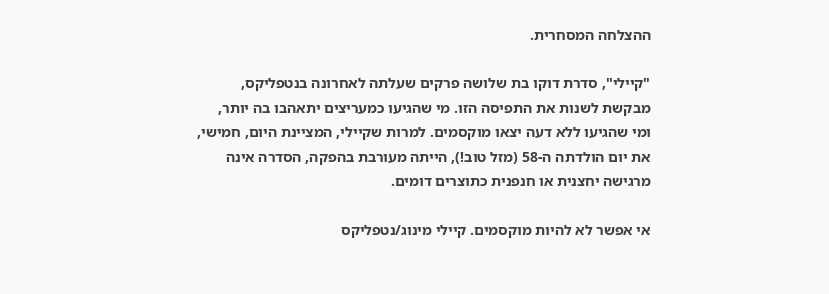ההצלחה המסחרית.

"קיילי", סדרת דוקו בת שלושה פרקים שעלתה לאחרונה בנטפליקס, מבקשת לשנות את התפיסה הזו. מי שהגיעו כמעריצים יתאהבו בה יותר, ומי שהגיעו ללא דעה יצאו מוקסמים. למרות שקיילי, המציינת היום, חמישי, את יום הולדתה ה-58 (מזל טוב!), הייתה מעורבת בהפקה, הסדרה אינה מרגישה יחצנית או חנפנית כתוצרים דומים.

אי אפשר לא להיות מוקסמים. קיילי מינוג/נטפליקס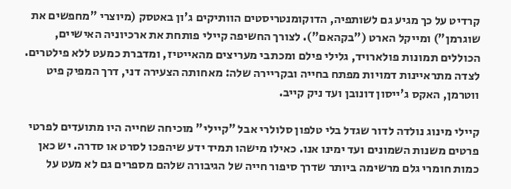קרדיט על כך מגיע גם לשותפיה, הדוקומנטריסטים הוותיקים ג'ון באטסק (מיוצרי "מחפשים את שוגרמן") ומייקל הארט ("בקהאם"). לצורך החשיפה קיילי פותחת את ארכיוניה האישיים, הכוללים תמונות פולארויד, גלילי פילם ומכתבי מעריצים מהאייטיז, ומדברת כמעט ללא פילטרים. לצדה מתראיינות דמויות מפתח בחייה ובקריירה שלה: מאחותה הצעירה דני, דרך המפיק פיט ווטרמן, האקס ג'ייסון דונובן ועד ניק קייב.

קיילי מינוג נולדה לדור שגדל בלי טלפון סלולרי אבל "קיילי" מוכיחה שחייה היו מתועדים לפרטי פרטים משנות השמונים ועד ימינו אנו. כאילו מישהו תמיד ידע שיהפכו לסרט או סדרה. יש כאן כמות חומרי גלם מרשימה ביותר שדרך סיפור חייה של הגיבורה שלהם מספרים גם לא מעט על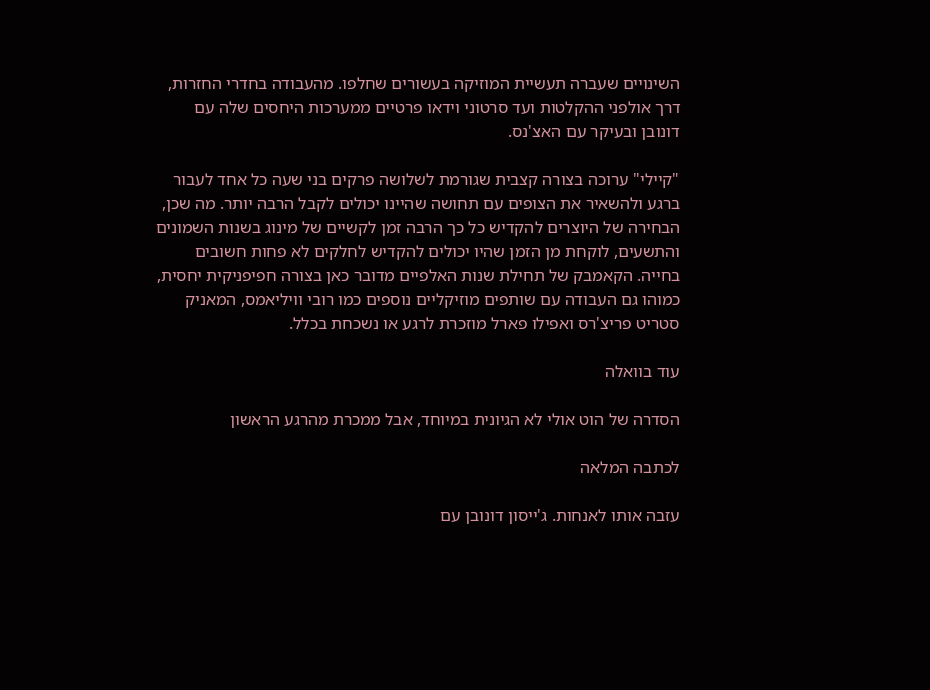השינויים שעברה תעשיית המוזיקה בעשורים שחלפו. מהעבודה בחדרי החזרות, דרך אולפני ההקלטות ועד סרטוני וידאו פרטיים ממערכות היחסים שלה עם דונובן ובעיקר עם האצ'נס.

"קיילי" ערוכה בצורה קצבית שגורמת לשלושה פרקים בני שעה כל אחד לעבור ברגע ולהשאיר את הצופים עם תחושה שהיינו יכולים לקבל הרבה יותר. מה שכן, הבחירה של היוצרים להקדיש כל כך הרבה זמן לקשיים של מינוג בשנות השמונים והתשעים, לוקחת מן הזמן שהיו יכולים להקדיש לחלקים לא פחות חשובים בחייה. הקאמבק של תחילת שנות האלפיים מדובר כאן בצורה חפיפניקית יחסית, כמוהו גם העבודה עם שותפים מוזיקליים נוספים כמו רובי וויליאמס, המאניק סטריט פריצ'רס ואפילו פארל מוזכרת לרגע או נשכחת בכלל.

עוד בוואלה

הסדרה של הוט אולי לא הגיונית במיוחד, אבל ממכרת מהרגע הראשון

לכתבה המלאה

עזבה אותו לאנחות. ג'ייסון דונובן עם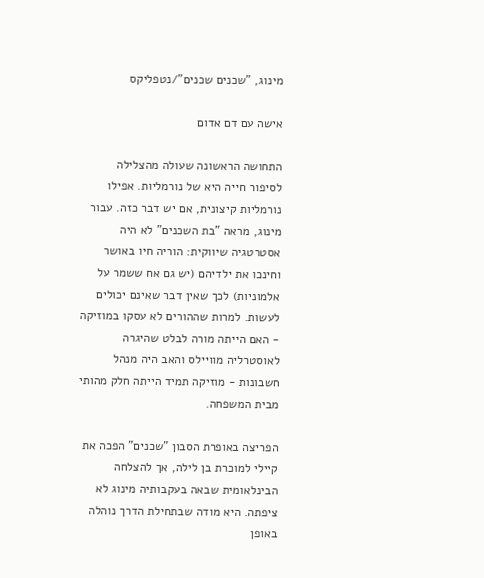מינוג, "שכנים שכנים"/נטפליקס

אישה עם דם אדום

התחושה הראשונה שעולה מהצלילה לסיפור חייה היא של נורמליות. אפילו נורמליות קיצונית, אם יש דבר כזה. עבור מינוג, מראה "בת השכנים" לא היה אסטרטגיה שיווקית: הוריה חיו באושר וחינכו את ילדיהם (יש גם אח ששמר על אלמוניות) לכך שאין דבר שאינם יכולים לעשות. למרות שההורים לא עסקו במוזיקה - האם הייתה מורה לבלט שהיגרה לאוסטרליה מוויילס והאב היה מנהל חשבונות - מוזיקה תמיד הייתה חלק מהותי מבית המשפחה.

הפריצה באופרת הסבון "שכנים" הפכה את קיילי למוכרת בן לילה, אך להצלחה הבינלאומית שבאה בעקבותיה מינוג לא ציפתה. היא מודה שבתחילת הדרך נוהלה באופן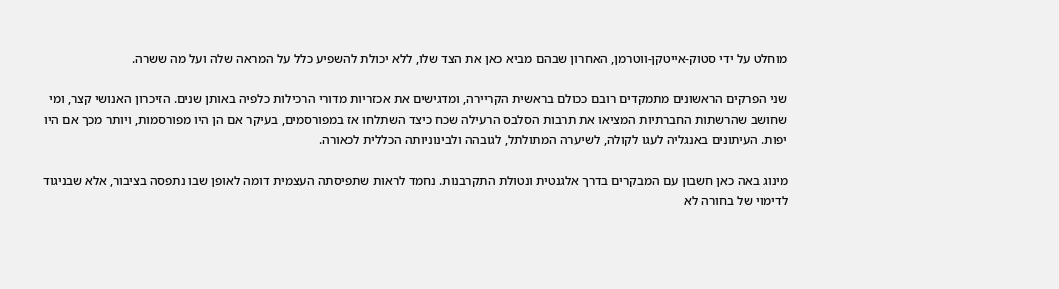מוחלט על ידי סטוק-אייטקן-ווטרמן, האחרון שבהם מביא כאן את הצד שלו, ללא יכולת להשפיע כלל על המראה שלה ועל מה ששרה.

שני הפרקים הראשונים מתמקדים רובם ככולם בראשית הקריירה, ומדגישים את אכזריות מדורי הרכילות כלפיה באותן שנים. הזיכרון האנושי קצר, ומי שחושב שהרשתות החברתיות המציאו את תרבות הסלבס הרעילה שכח כיצד השתלחו אז במפורסמים, בעיקר אם הן היו מפורסמות, ויותר מכך אם היו יפות. העיתונים באנגליה לעגו לקולה, לשיערה המתולתל, לגובהה ולבינוניותה הכללית לכאורה.

מינוג באה כאן חשבון עם המבקרים בדרך אלגנטית ונטולת התקרבנות. נחמד לראות שתפיסתה העצמית דומה לאופן שבו נתפסה בציבור, אלא שבניגוד לדימוי של בחורה לא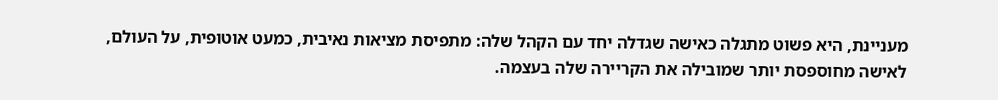מעניינת, היא פשוט מתגלה כאישה שגדלה יחד עם הקהל שלה: מתפיסת מציאות נאיבית, כמעט אוטופית, על העולם, לאישה מחוספסת יותר שמובילה את הקריירה שלה בעצמה.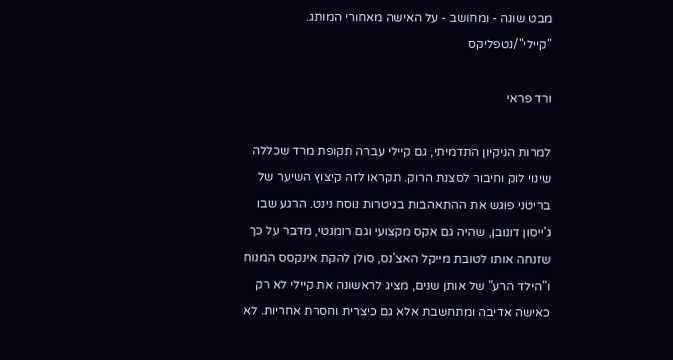מבט שונה - ומחושב - על האישה מאחורי המותג. "קיילי"/נטפליקס

ורד פראי

למרות הניקיון התדמיתי, גם קיילי עברה תקופת מרד שכללה שינוי לוק וחיבור לסצנת הרוק. תקראו לזה קיצוץ השיער של בריטני פוגש את ההתאהבות בגיטרות נוסח נינט. הרגע שבו ג'ייסון דונובן, שהיה גם אקס מקצועי וגם רומנטי, מדבר על כך שזנחה אותו לטובת מייקל האצ'נס, סולן להקת אינקסס המנוח ו"הילד הרע" של אותן שנים, מציג לראשונה את קיילי לא רק כאישה אדיבה ומתחשבת אלא גם כיצרית וחסרת אחריות. לא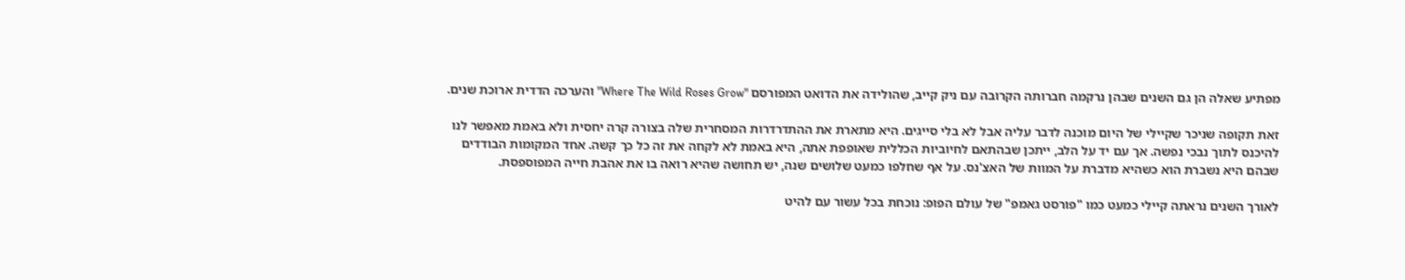מפתיע שאלה הן גם השנים שבהן נרקמה חברותה הקרובה עם ניק קייב, שהולידה את הדואט המפורסם "Where The Wild Roses Grow" והערכה הדדית ארוכת שנים.

זאת תקופה שניכר שקיילי של היום מוכנה לדבר עליה אבל לא בלי סייגים. היא מתארת את ההתדרדרות המסחרית שלה בצורה קרה יחסית ולא באמת מאפשר לנו להיכנס לתוך נבכי נפשה. אך עם יד על הלב, ייתכן שבהתאם לחיוביות הכללית שאופפת אתה, היא באמת לא לקחה את זה כל כך קשה. אחד המקומות הבודדים שבהם היא נשברת הוא כשהיא מדברת על המוות של האצ'נס. על אף שחלפו כמעט שלושים שנה, יש תחושה שהיא רואה בו את אהבת חייה המפוספסת.

לאורך השנים נראתה קיילי כמעט כמו "פורסט גאמפ" של עולם הפופ: נוכחת בכל עשור עם להיט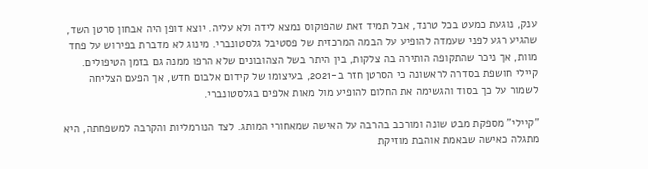ענק, נוגעת כמעט בכל טרנד, אבל תמיד זאת שהפוקוס נמצא לידה ולא עליה. יוצא דופן היה אבחון סרטן השד, שהגיע רגע לפני שעמדה להופיע על הבמה המרכזית של פסטיבל גלסטונברי. מינוג לא מדברת בפירוש על פחד מוות, אך ניכר שהתקופה הותירה בה צלקות, בין היתר בשל הצהובונים שלא הרפו ממנה גם בזמן הטיפולים. קיילי חושפת בסדרה לראשונה כי הסרטן חזר ב-2021, בעיצומו של קידום אלבום חדש, אך הפעם הצליחה לשמור על כך בסוד והגשימה את החלום להופיע מול מאות אלפים בגלסטונברי.

"קיילי" מספקת מבט שונה ומורכב בהרבה על האישה שמאחורי המותג. לצד הנורמליות והקרבה למשפחתה, היא מתגלה כאישה שבאמת אוהבת מוזיקת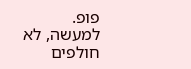פופ. למעשה, לא חולפים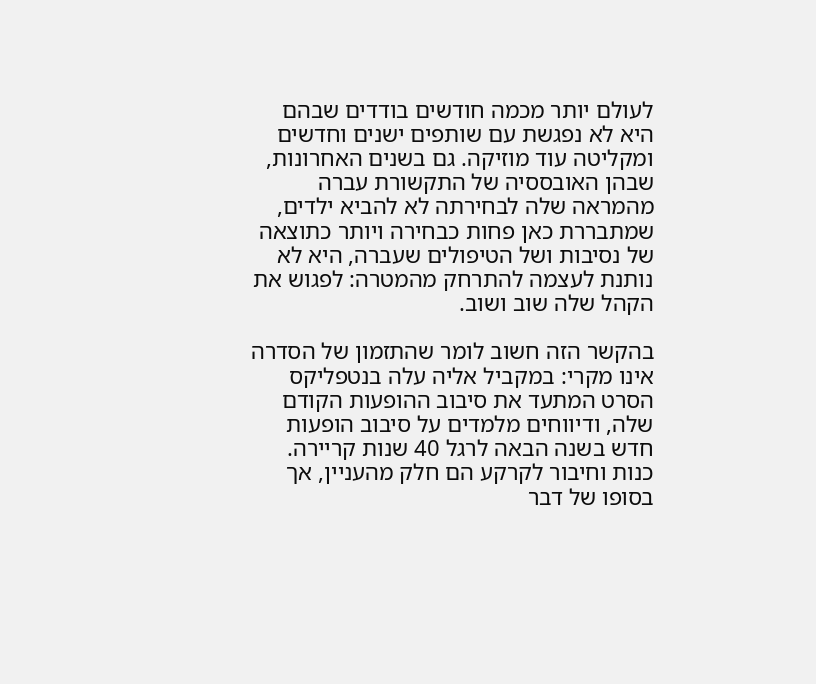לעולם יותר מכמה חודשים בודדים שבהם היא לא נפגשת עם שותפים ישנים וחדשים ומקליטה עוד מוזיקה. גם בשנים האחרונות, שבהן האובססיה של התקשורת עברה מהמראה שלה לבחירתה לא להביא ילדים, שמתבררת כאן פחות כבחירה ויותר כתוצאה של נסיבות ושל הטיפולים שעברה, היא לא נותנת לעצמה להתרחק מהמטרה: לפגוש את הקהל שלה שוב ושוב.

בהקשר הזה חשוב לומר שהתזמון של הסדרה אינו מקרי: במקביל אליה עלה בנטפליקס הסרט המתעד את סיבוב ההופעות הקודם שלה, ודיווחים מלמדים על סיבוב הופעות חדש בשנה הבאה לרגל 40 שנות קריירה. כנות וחיבור לקרקע הם חלק מהעניין, אך בסופו של דבר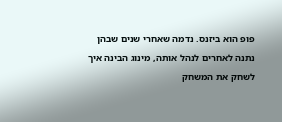פופ הוא ביזנס. נדמה שאחרי שנים שבהן נתנה לאחרים לנהל אותה, מינוג הבינה איך לשחק את המשחק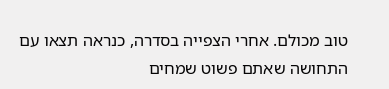טוב מכולם. אחרי הצפייה בסדרה, כנראה תצאו עם התחושה שאתם פשוט שמחים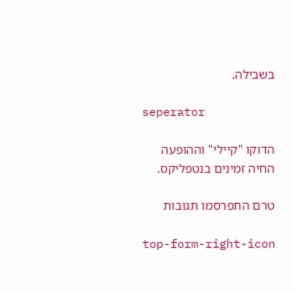בשבילה.

seperator

הדוקו "קיילי" וההופעה החיה זמינים בנטפליקס.

טרם התפרסמו תגובות

top-form-right-icon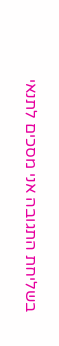בשליחת התגובה אני מסכים לתנאי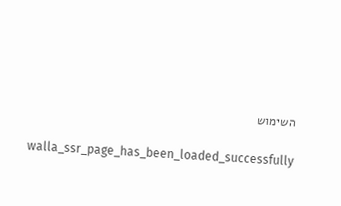השימוש

    walla_ssr_page_has_been_loaded_successfully